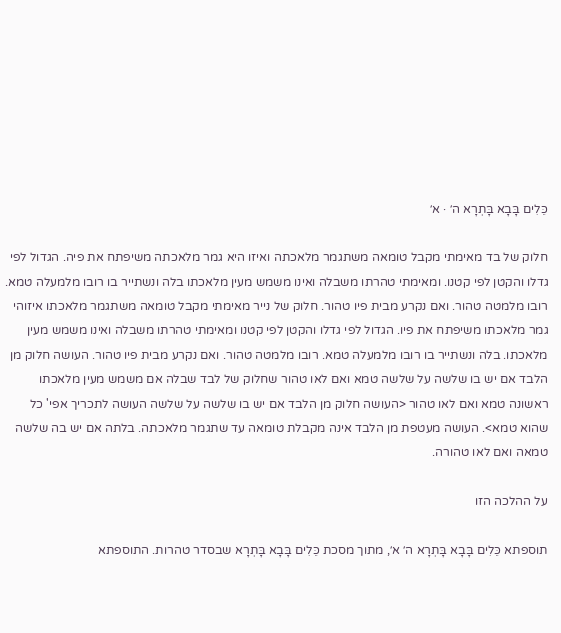כֵּלִים בָּבָא בָּתְרָא ה׳ · א׳

חלוק של בד מאימתי מקבל טומאה משתגמר מלאכתה ואיזו היא גמר מלאכתה משיפתח את פיה. הגדול לפי גדלו והקטן לפי קטנו. ומאימתי טהרתו משבלה ואינו משמש מעין מלאכתו בלה ונשתייר בו רובו מלמעלה טמא. רובו מלמטה טהור. ואם נקרע מבית פיו טהור. חלוק של נייר מאימתי מקבל טומאה משתגמר מלאכתו איזוהי גמר מלאכתו משיפתח את פיו. הגדול לפי גדלו והקטן לפי קטנו ומאימתי טהרתו משבלה ואינו משמש מעין מלאכתו. בלה ונשתייר בו רובו מלמעלה טמא. רובו מלמטה טהור. ואם נקרע מבית פיו טהור. העושה חלוק מן הלבד אם יש בו שלשה על שלשה טמא ואם לאו טהור שחלוק של לבד שבלה אם משמש מעין מלאכתו ראשונה טמא ואם לאו טהור <העושה חלוק מן הלבד אם יש בו שלשה על שלשה העושה לתכריך אפי' כל שהוא טמא>. העושה מעטפת מן הלבד אינה מקבלת טומאה עד שתגמר מלאכתה. בלתה אם יש בה שלשה טמאה ואם לאו טהורה.

על ההלכה הזו

תוספתא כֵּלִים בָּבָא בָּתְרָא ה׳ א׳, מתוך מסכת כֵּלִים בָּבָא בָּתְרָא שבסדר טהרות. התוספתא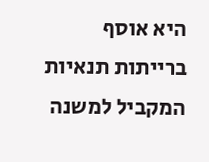היא אוסף ברייתות תנאיות המקביל למשנה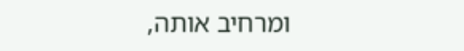ומרחיב אותה,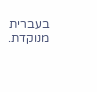בעברית מנוקדת.